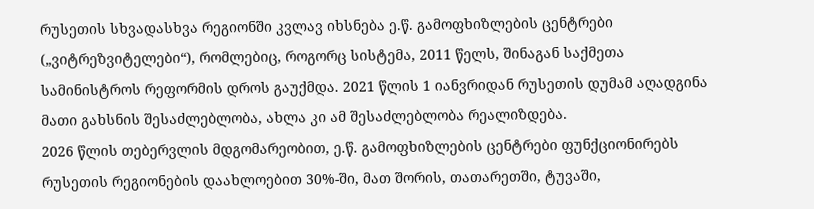რუსეთის სხვადასხვა რეგიონში კვლავ იხსნება ე.წ. გამოფხიზლების ცენტრები („ვიტრეზვიტელები“), რომლებიც, როგორც სისტემა, 2011 წელს, შინაგან საქმეთა სამინისტროს რეფორმის დროს გაუქმდა. 2021 წლის 1 იანვრიდან რუსეთის დუმამ აღადგინა მათი გახსნის შესაძლებლობა, ახლა კი ამ შესაძლებლობა რეალიზდება.
2026 წლის თებერვლის მდგომარეობით, ე.წ. გამოფხიზლების ცენტრები ფუნქციონირებს რუსეთის რეგიონების დაახლოებით 30%-ში, მათ შორის, თათარეთში, ტუვაში,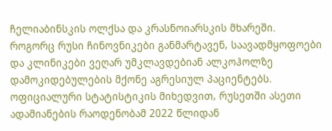ჩელიაბინსკის ოლქსა და კრასნოიარსკის მხარეში.
როგორც რუსი ჩინოვნიკები განმარტავენ, საავადმყოფოები და კლინიკები ვეღარ უმკლავდებიან ალკოჰოლზე დამოკიდებულების მქონე აგრესიულ პაციენტებს. ოფიციალური სტატისტიკის მიხედვით, რუსეთში ასეთი ადამიანების რაოდენობამ 2022 წლიდან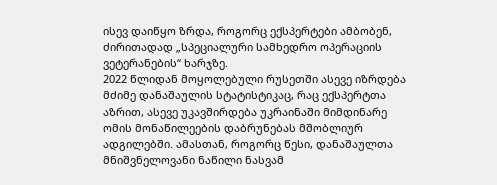ისევ დაიწყო ზრდა, როგორც ექსპერტები ამბობენ, ძირითადად „სპეციალური სამხედრო ოპერაციის ვეტერანების“ ხარჯზე.
2022 წლიდან მოყოლებული რუსეთში ასევე იზრდება მძიმე დანაშაულის სტატისტიკაც, რაც ექსპერტთა აზრით, ასევე უკავშირდება უკრაინაში მიმდინარე ომის მონაწილეების დაბრუნებას მშობლიურ ადგილებში. ამასთან, როგორც წესი, დანაშაულთა მნიშვნელოვანი ნაწილი ნასვამ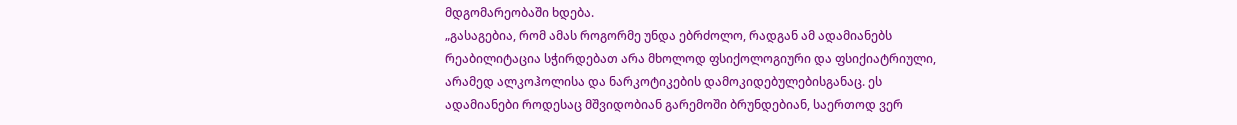მდგომარეობაში ხდება.
„გასაგებია, რომ ამას როგორმე უნდა ებრძოლო, რადგან ამ ადამიანებს რეაბილიტაცია სჭირდებათ არა მხოლოდ ფსიქოლოგიური და ფსიქიატრიული, არამედ ალკოჰოლისა და ნარკოტიკების დამოკიდებულებისგანაც. ეს ადამიანები როდესაც მშვიდობიან გარემოში ბრუნდებიან, საერთოდ ვერ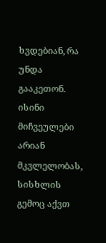ხვდებიან, რა უნდა გააკეთონ. ისინი მიჩვეულები არიან მკვლელობას, სისხლის გემოც აქვთ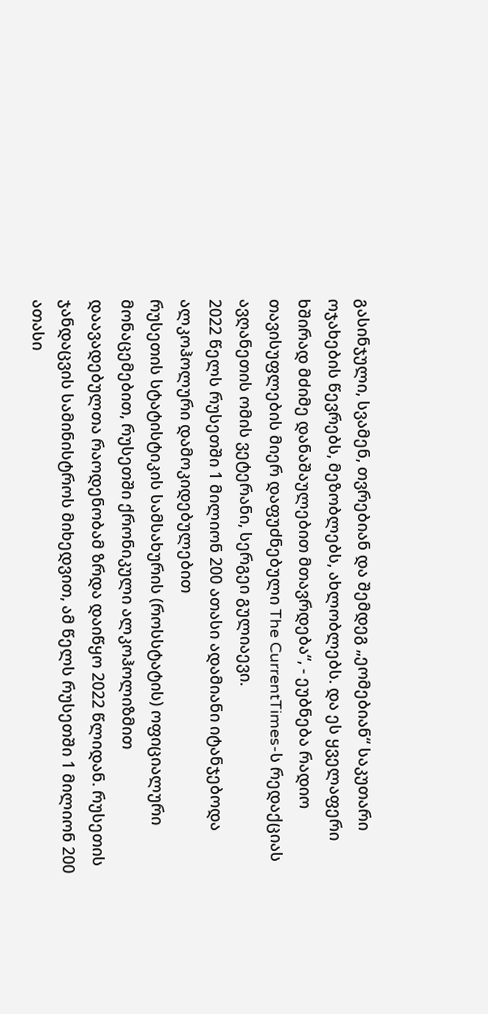გასინჯული, სვამენ, თვრებიან და შემდეგ „ეომებიან“ საკუთარი ოჯახების წევრებს, მეზობლებს, ახლობლებს. და ეს ყველაფერი ხშირად მძიმე დანაშაულებით მთავრდება“, - ეუბნება რადიო თავისუფლების მიერ დაფუძნებული The CurrentTimes-ს რედაქციას ავღანეთის ომის ვეტერანი, სერგეი გულიაევი.
2022 წელს რუსეთში 1 მილიონ 200 ათასი ადამიანი იტანჯებოდა ალკოჰოლური დამოკიდებულებით
რუსეთის სტატისტიკის სამსახურის (როსსტატის) ოფიციალური მონაცემებით, რუსეთში ქრონიკული ალკოჰოლიზმით დაავადებულთა რაოდენობამ ზრდა დაიწყო 2022 წლიდან. რუსეთის ჯანდაცვის სამინისტროს მიხედვით, ამ წელს რუსეთში 1 მილიონ 200 ათასი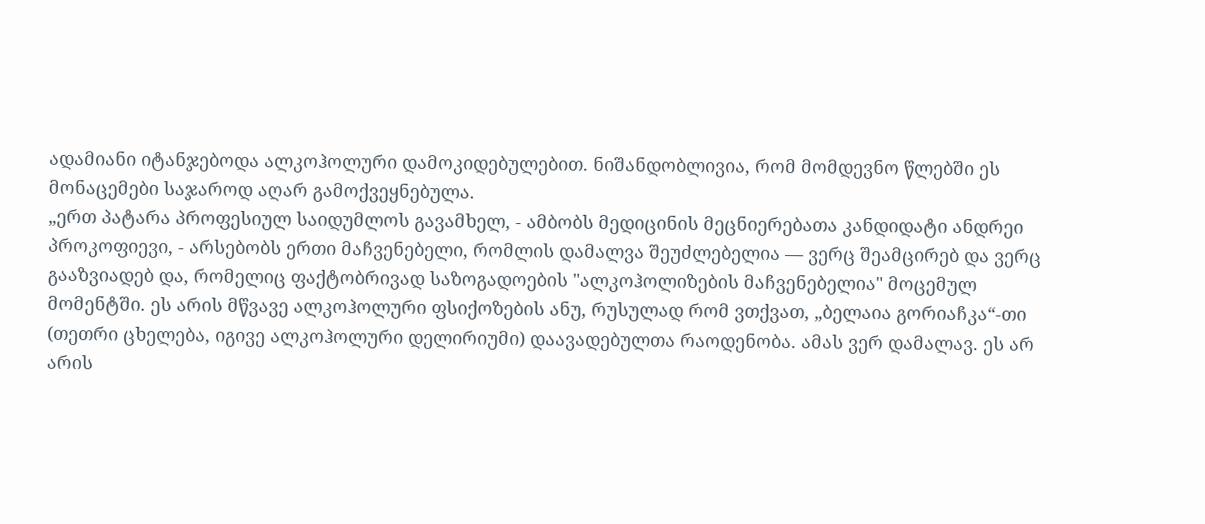ადამიანი იტანჯებოდა ალკოჰოლური დამოკიდებულებით. ნიშანდობლივია, რომ მომდევნო წლებში ეს მონაცემები საჯაროდ აღარ გამოქვეყნებულა.
„ერთ პატარა პროფესიულ საიდუმლოს გავამხელ, - ამბობს მედიცინის მეცნიერებათა კანდიდატი ანდრეი პროკოფიევი, - არსებობს ერთი მაჩვენებელი, რომლის დამალვა შეუძლებელია — ვერც შეამცირებ და ვერც გააზვიადებ და, რომელიც ფაქტობრივად საზოგადოების "ალკოჰოლიზების მაჩვენებელია" მოცემულ მომენტში. ეს არის მწვავე ალკოჰოლური ფსიქოზების ანუ, რუსულად რომ ვთქვათ, „ბელაია გორიაჩკა“-თი (თეთრი ცხელება, იგივე ალკოჰოლური დელირიუმი) დაავადებულთა რაოდენობა. ამას ვერ დამალავ. ეს არ არის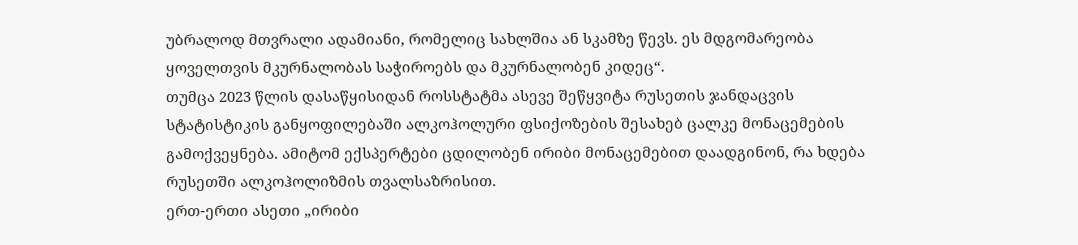უბრალოდ მთვრალი ადამიანი, რომელიც სახლშია ან სკამზე წევს. ეს მდგომარეობა ყოველთვის მკურნალობას საჭიროებს და მკურნალობენ კიდეც“.
თუმცა 2023 წლის დასაწყისიდან როსსტატმა ასევე შეწყვიტა რუსეთის ჯანდაცვის სტატისტიკის განყოფილებაში ალკოჰოლური ფსიქოზების შესახებ ცალკე მონაცემების გამოქვეყნება. ამიტომ ექსპერტები ცდილობენ ირიბი მონაცემებით დაადგინონ, რა ხდება რუსეთში ალკოჰოლიზმის თვალსაზრისით.
ერთ-ერთი ასეთი „ირიბი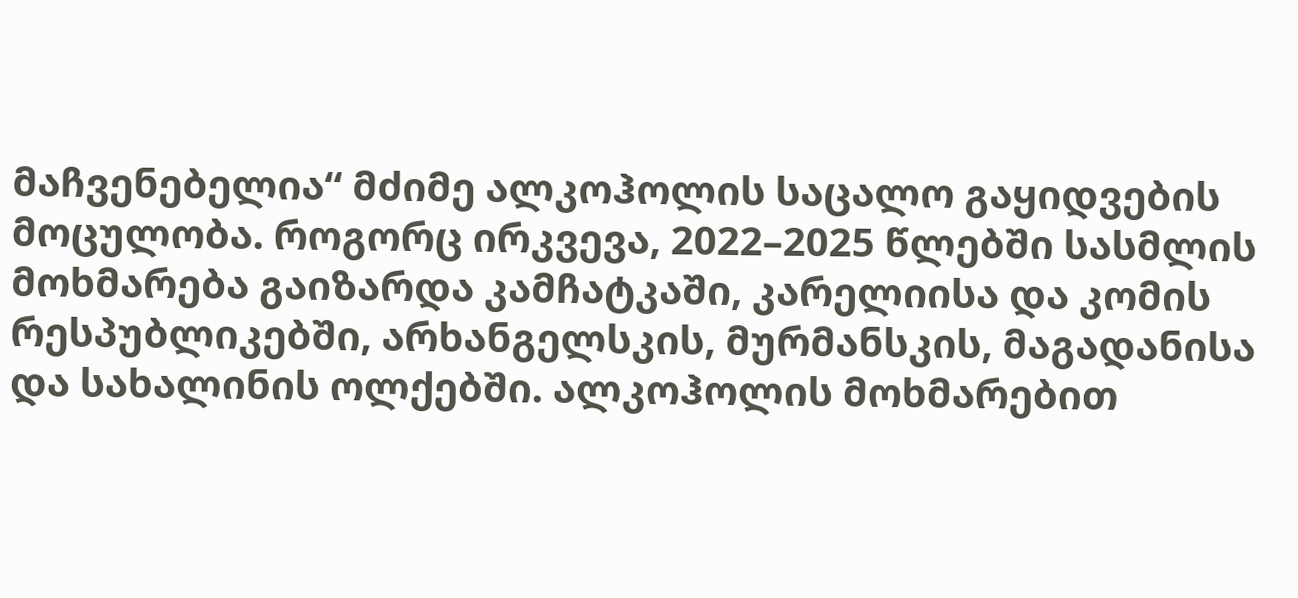მაჩვენებელია“ მძიმე ალკოჰოლის საცალო გაყიდვების მოცულობა. როგორც ირკვევა, 2022–2025 წლებში სასმლის მოხმარება გაიზარდა კამჩატკაში, კარელიისა და კომის რესპუბლიკებში, არხანგელსკის, მურმანსკის, მაგადანისა და სახალინის ოლქებში. ალკოჰოლის მოხმარებით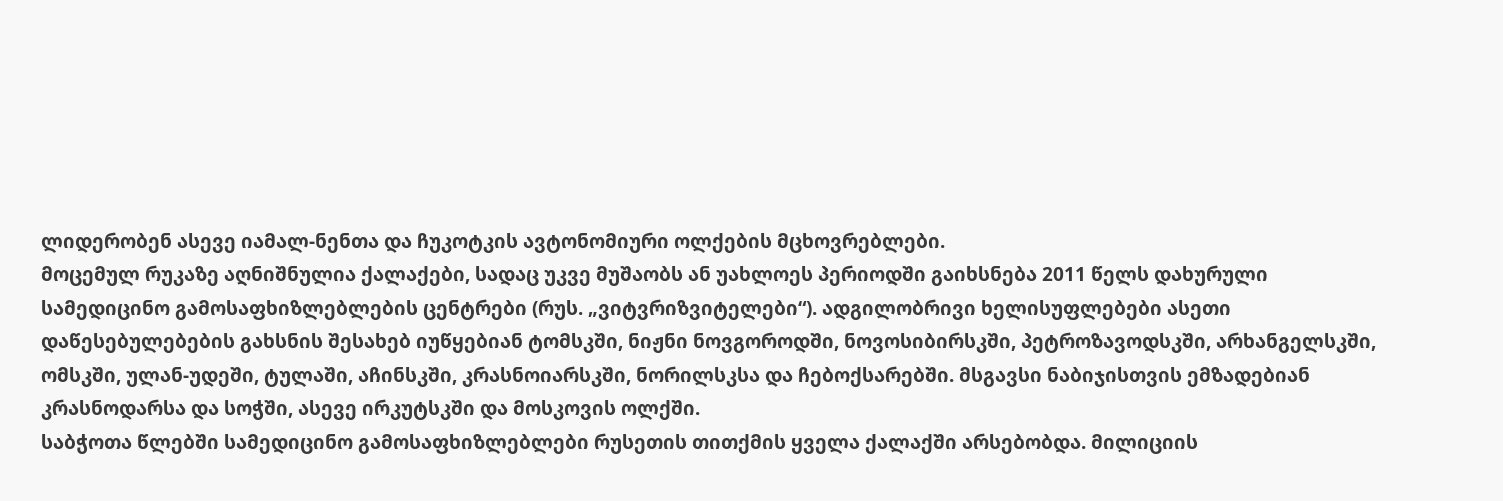ლიდერობენ ასევე იამალ-ნენთა და ჩუკოტკის ავტონომიური ოლქების მცხოვრებლები.
მოცემულ რუკაზე აღნიშნულია ქალაქები, სადაც უკვე მუშაობს ან უახლოეს პერიოდში გაიხსნება 2011 წელს დახურული სამედიცინო გამოსაფხიზლებლების ცენტრები (რუს. „ვიტვრიზვიტელები“). ადგილობრივი ხელისუფლებები ასეთი დაწესებულებების გახსნის შესახებ იუწყებიან ტომსკში, ნიჟნი ნოვგოროდში, ნოვოსიბირსკში, პეტროზავოდსკში, არხანგელსკში, ომსკში, ულან-უდეში, ტულაში, აჩინსკში, კრასნოიარსკში, ნორილსკსა და ჩებოქსარებში. მსგავსი ნაბიჯისთვის ემზადებიან კრასნოდარსა და სოჭში, ასევე ირკუტსკში და მოსკოვის ოლქში.
საბჭოთა წლებში სამედიცინო გამოსაფხიზლებლები რუსეთის თითქმის ყველა ქალაქში არსებობდა. მილიციის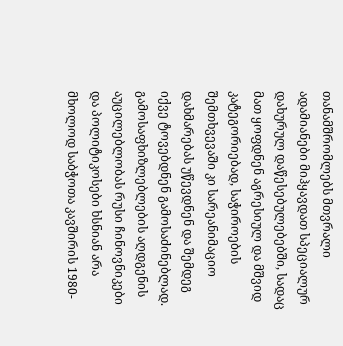თანამშრომლებს მთვრალი ადამიანები მიჰყავდათ სპეციალურ დახურულ დაწესებულებებში, სადაც მათ ყოფდნენ აგრესიულ და მშვიდ კატეგორიებად, საჭიროების შემთხვევაში კი სარეანიმაციო დახმარებას უწევდნენ და შემდეგ იქვე ტოვებდნენ გამოსაძინებლად. გამოსაფხიზლებლების აღდგენის აუცილებლობას რუსი ჩინოვნიკები და პოლიტიკოსები ხსნიან არა მხოლოდ საბჭოთა კავშირის 1980-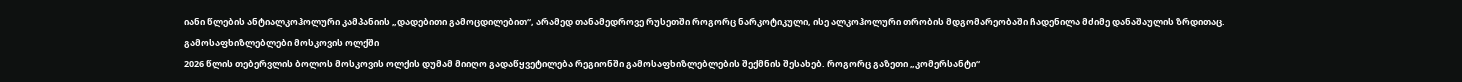იანი წლების ანტიალკოჰოლური კამპანიის „დადებითი გამოცდილებით“, არამედ თანამედროვე რუსეთში როგორც ნარკოტიკული, ისე ალკოჰოლური თრობის მდგომარეობაში ჩადენილა მძიმე დანაშაულის ზრდითაც.
გამოსაფხიზლებლები მოსკოვის ოლქში
2026 წლის თებერვლის ბოლოს მოსკოვის ოლქის დუმამ მიიღო გადაწყვეტილება რეგიონში გამოსაფხიზლებლების შექმნის შესახებ. როგორც გაზეთი „კომერსანტი“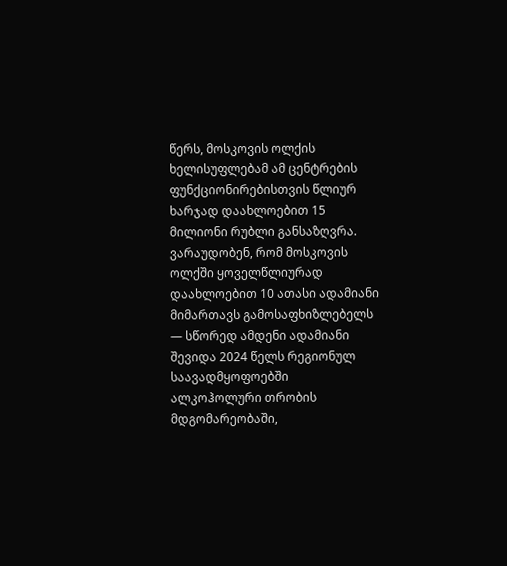წერს, მოსკოვის ოლქის ხელისუფლებამ ამ ცენტრების ფუნქციონირებისთვის წლიურ ხარჯად დაახლოებით 15 მილიონი რუბლი განსაზღვრა.
ვარაუდობენ, რომ მოსკოვის ოლქში ყოველწლიურად დაახლოებით 10 ათასი ადამიანი მიმართავს გამოსაფხიზლებელს — სწორედ ამდენი ადამიანი შევიდა 2024 წელს რეგიონულ საავადმყოფოებში ალკოჰოლური თრობის მდგომარეობაში,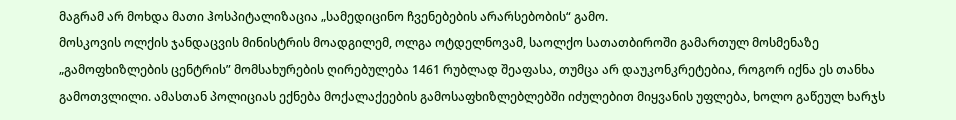მაგრამ არ მოხდა მათი ჰოსპიტალიზაცია „სამედიცინო ჩვენებების არარსებობის“ გამო.
მოსკოვის ოლქის ჯანდაცვის მინისტრის მოადგილემ, ოლგა ოტდელნოვამ, საოლქო სათათბიროში გამართულ მოსმენაზე „გამოფხიზლების ცენტრის” მომსახურების ღირებულება 1461 რუბლად შეაფასა, თუმცა არ დაუკონკრეტებია, როგორ იქნა ეს თანხა გამოთვლილი. ამასთან პოლიციას ექნება მოქალაქეების გამოსაფხიზლებლებში იძულებით მიყვანის უფლება, ხოლო გაწეულ ხარჯს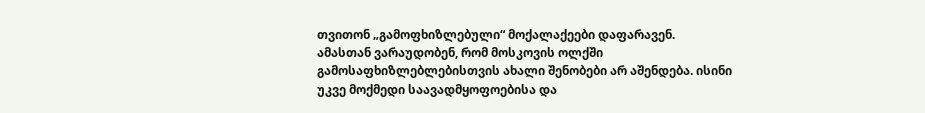თვითონ „გამოფხიზლებული“ მოქალაქეები დაფარავენ.
ამასთან ვარაუდობენ, რომ მოსკოვის ოლქში გამოსაფხიზლებლებისთვის ახალი შენობები არ აშენდება. ისინი უკვე მოქმედი საავადმყოფოებისა და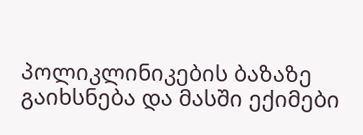პოლიკლინიკების ბაზაზე გაიხსნება და მასში ექიმები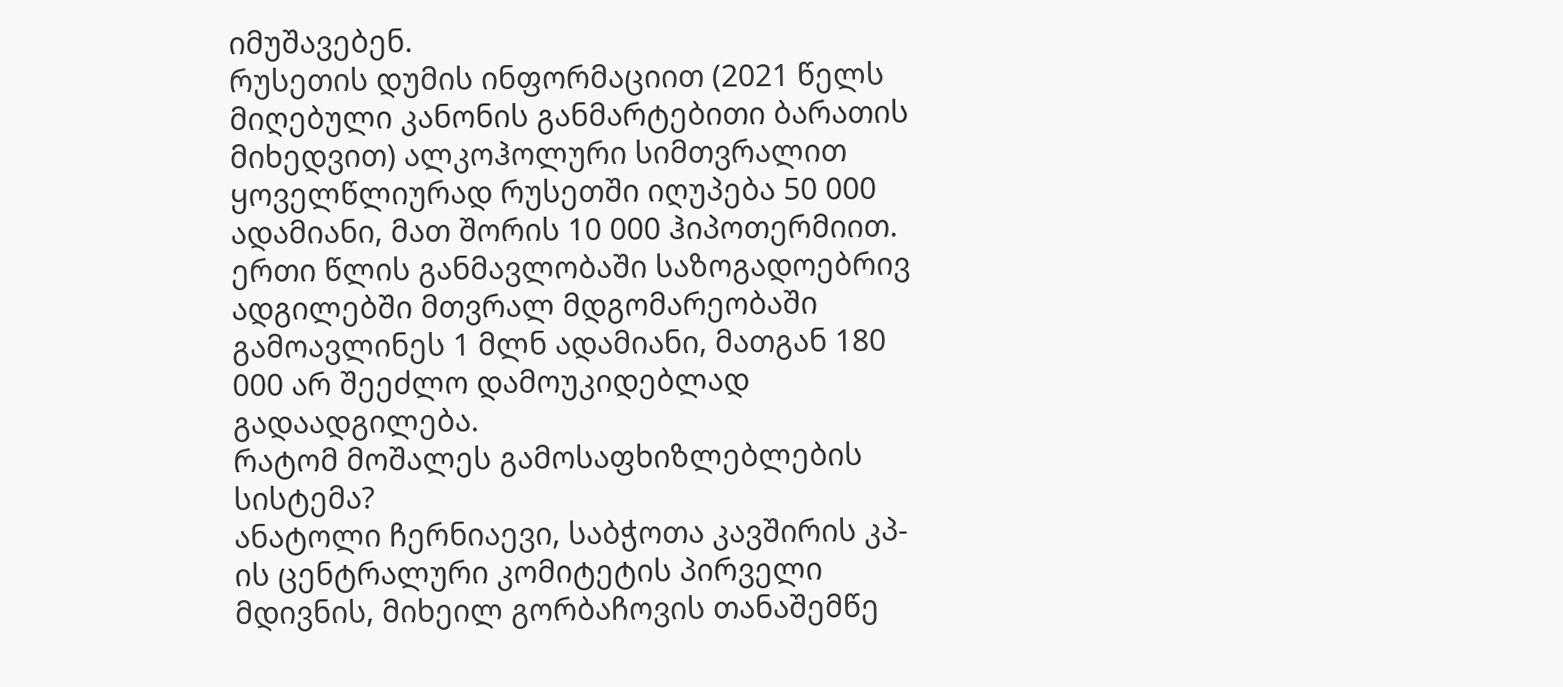იმუშავებენ.
რუსეთის დუმის ინფორმაციით (2021 წელს მიღებული კანონის განმარტებითი ბარათის მიხედვით) ალკოჰოლური სიმთვრალით ყოველწლიურად რუსეთში იღუპება 50 000 ადამიანი, მათ შორის 10 000 ჰიპოთერმიით. ერთი წლის განმავლობაში საზოგადოებრივ ადგილებში მთვრალ მდგომარეობაში გამოავლინეს 1 მლნ ადამიანი, მათგან 180 000 არ შეეძლო დამოუკიდებლად გადაადგილება.
რატომ მოშალეს გამოსაფხიზლებლების სისტემა?
ანატოლი ჩერნიაევი, საბჭოთა კავშირის კპ-ის ცენტრალური კომიტეტის პირველი მდივნის, მიხეილ გორბაჩოვის თანაშემწე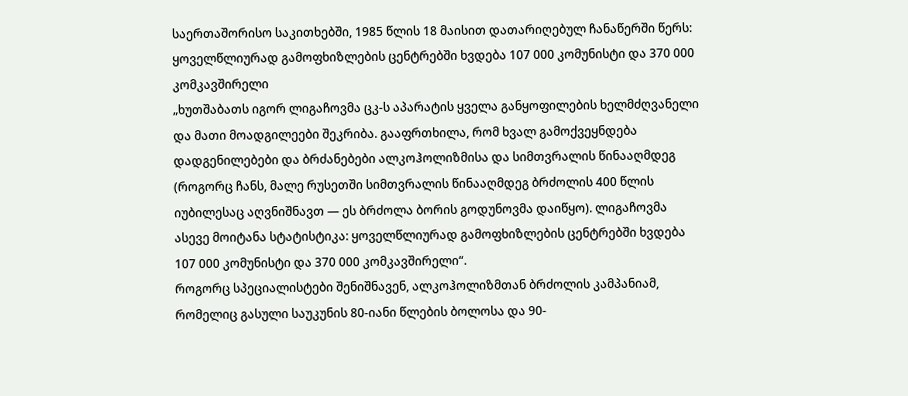საერთაშორისო საკითხებში, 1985 წლის 18 მაისით დათარიღებულ ჩანაწერში წერს:
ყოველწლიურად გამოფხიზლების ცენტრებში ხვდება 107 000 კომუნისტი და 370 000 კომკავშირელი
„ხუთშაბათს იგორ ლიგაჩოვმა ცკ-ს აპარატის ყველა განყოფილების ხელმძღვანელი და მათი მოადგილეები შეკრიბა. გააფრთხილა, რომ ხვალ გამოქვეყნდება დადგენილებები და ბრძანებები ალკოჰოლიზმისა და სიმთვრალის წინააღმდეგ (როგორც ჩანს, მალე რუსეთში სიმთვრალის წინააღმდეგ ბრძოლის 400 წლის იუბილესაც აღვნიშნავთ — ეს ბრძოლა ბორის გოდუნოვმა დაიწყო). ლიგაჩოვმა ასევე მოიტანა სტატისტიკა: ყოველწლიურად გამოფხიზლების ცენტრებში ხვდება 107 000 კომუნისტი და 370 000 კომკავშირელი“.
როგორც სპეციალისტები შენიშნავენ, ალკოჰოლიზმთან ბრძოლის კამპანიამ, რომელიც გასული საუკუნის 80-იანი წლების ბოლოსა და 90-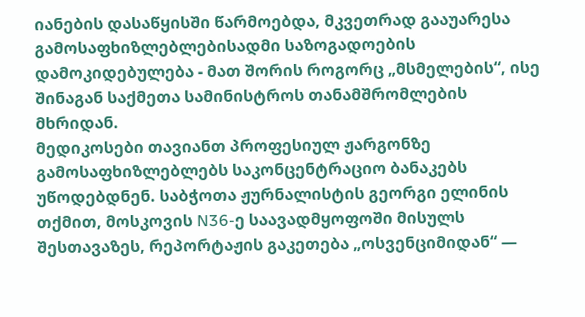იანების დასაწყისში წარმოებდა, მკვეთრად გააუარესა გამოსაფხიზლებლებისადმი საზოგადოების დამოკიდებულება - მათ შორის როგორც „მსმელების“, ისე შინაგან საქმეთა სამინისტროს თანამშრომლების მხრიდან.
მედიკოსები თავიანთ პროფესიულ ჟარგონზე გამოსაფხიზლებლებს საკონცენტრაციო ბანაკებს უწოდებდნენ. საბჭოთა ჟურნალისტის გეორგი ელინის თქმით, მოსკოვის N36-ე საავადმყოფოში მისულს შესთავაზეს, რეპორტაჟის გაკეთება „ოსვენციმიდან“ —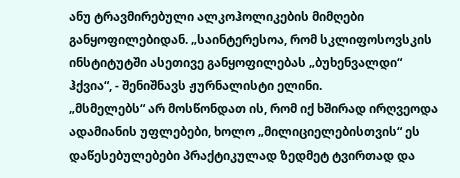ანუ ტრავმირებული ალკოჰოლიკების მიმღები განყოფილებიდან. „საინტერესოა, რომ სკლიფოსოვსკის ინსტიტუტში ასეთივე განყოფილებას „ბუხენვალდი“ ჰქვია“, - შენიშნავს ჟურნალისტი ელინი.
„მსმელებს“ არ მოსწონდათ ის, რომ იქ ხშირად ირღვეოდა ადამიანის უფლებები, ხოლო „მილიციელებისთვის“ ეს დაწესებულებები პრაქტიკულად ზედმეტ ტვირთად და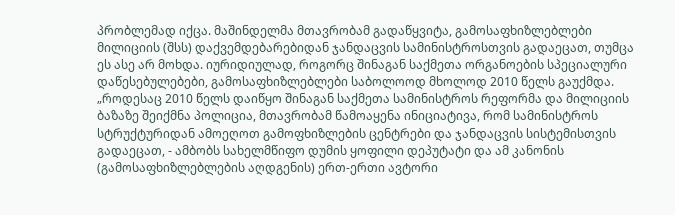პრობლემად იქცა. მაშინდელმა მთავრობამ გადაწყვიტა, გამოსაფხიზლებლები მილიციის (შსს) დაქვემდებარებიდან ჯანდაცვის სამინისტროსთვის გადაეცათ, თუმცა ეს ასე არ მოხდა. იურიდიულად, როგორც შინაგან საქმეთა ორგანოების სპეციალური დაწესებულებები, გამოსაფხიზლებლები საბოლოოდ მხოლოდ 2010 წელს გაუქმდა.
„როდესაც 2010 წელს დაიწყო შინაგან საქმეთა სამინისტროს რეფორმა და მილიციის ბაზაზე შეიქმნა პოლიცია, მთავრობამ წამოაყენა ინიციატივა, რომ სამინისტროს სტრუქტურიდან ამოეღოთ გამოფხიზლების ცენტრები და ჯანდაცვის სისტემისთვის გადაეცათ, - ამბობს სახელმწიფო დუმის ყოფილი დეპუტატი და ამ კანონის (გამოსაფხიზლებლების აღდგენის) ერთ-ერთი ავტორი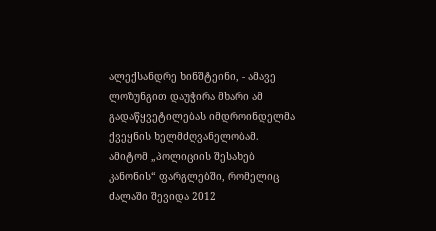ალექსანდრე ხინშტეინი, - ამავე ლოზუნგით დაუჭირა მხარი ამ გადაწყვეტილებას იმდროინდელმა ქვეყნის ხელმძღვანელობამ. ამიტომ „პოლიციის შესახებ კანონის“ ფარგლებში, რომელიც ძალაში შევიდა 2012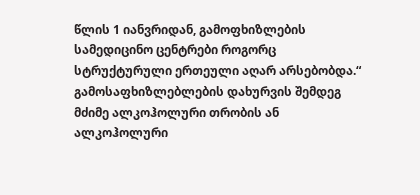წლის 1 იანვრიდან, გამოფხიზლების სამედიცინო ცენტრები როგორც სტრუქტურული ერთეული აღარ არსებობდა.“
გამოსაფხიზლებლების დახურვის შემდეგ მძიმე ალკოჰოლური თრობის ან ალკოჰოლური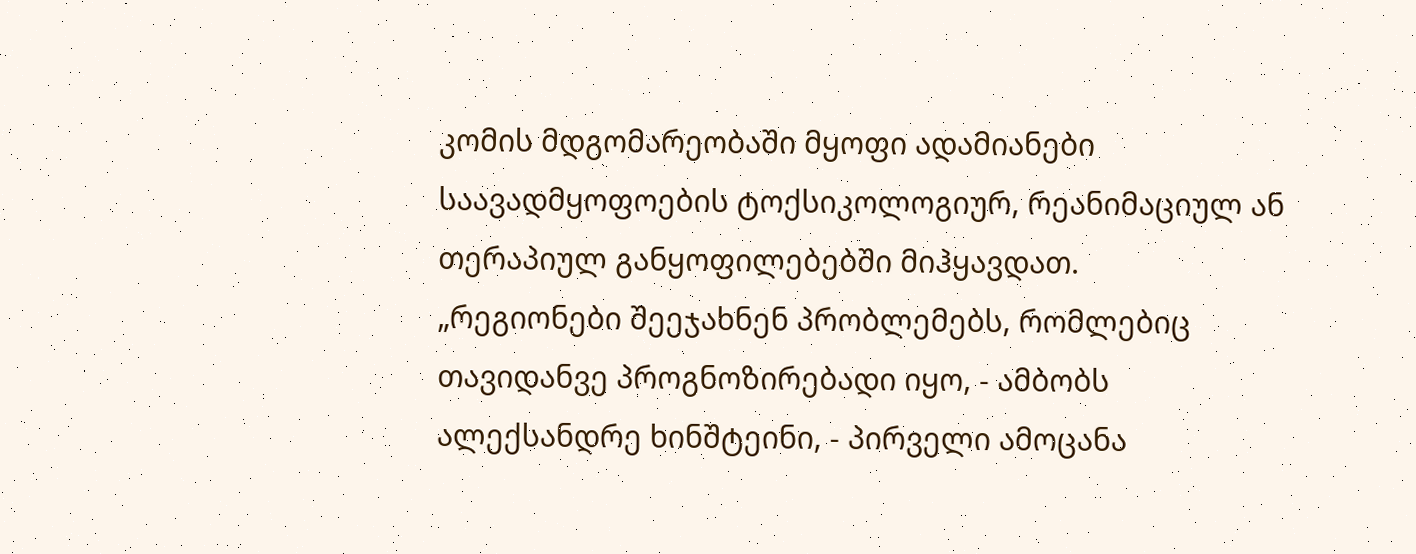კომის მდგომარეობაში მყოფი ადამიანები საავადმყოფოების ტოქსიკოლოგიურ, რეანიმაციულ ან თერაპიულ განყოფილებებში მიჰყავდათ.
„რეგიონები შეეჯახნენ პრობლემებს, რომლებიც თავიდანვე პროგნოზირებადი იყო, - ამბობს ალექსანდრე ხინშტეინი, - პირველი ამოცანა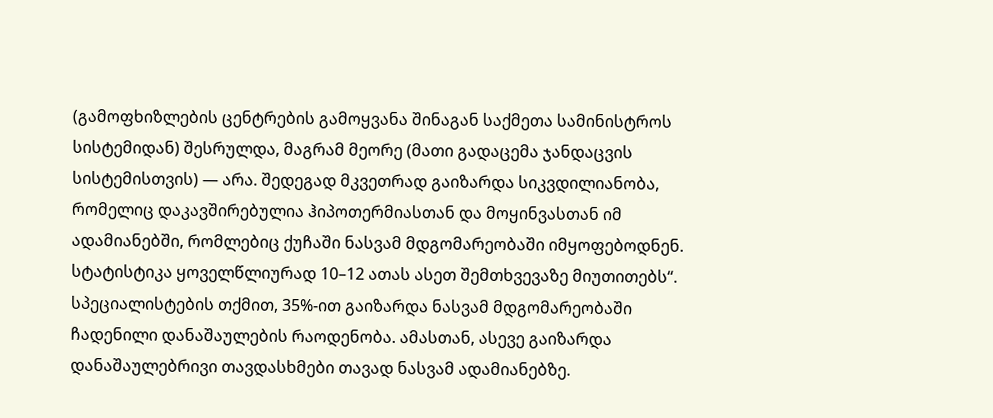(გამოფხიზლების ცენტრების გამოყვანა შინაგან საქმეთა სამინისტროს სისტემიდან) შესრულდა, მაგრამ მეორე (მათი გადაცემა ჯანდაცვის სისტემისთვის) — არა. შედეგად მკვეთრად გაიზარდა სიკვდილიანობა, რომელიც დაკავშირებულია ჰიპოთერმიასთან და მოყინვასთან იმ ადამიანებში, რომლებიც ქუჩაში ნასვამ მდგომარეობაში იმყოფებოდნენ. სტატისტიკა ყოველწლიურად 10–12 ათას ასეთ შემთხვევაზე მიუთითებს“.
სპეციალისტების თქმით, 35%-ით გაიზარდა ნასვამ მდგომარეობაში ჩადენილი დანაშაულების რაოდენობა. ამასთან, ასევე გაიზარდა დანაშაულებრივი თავდასხმები თავად ნასვამ ადამიანებზე.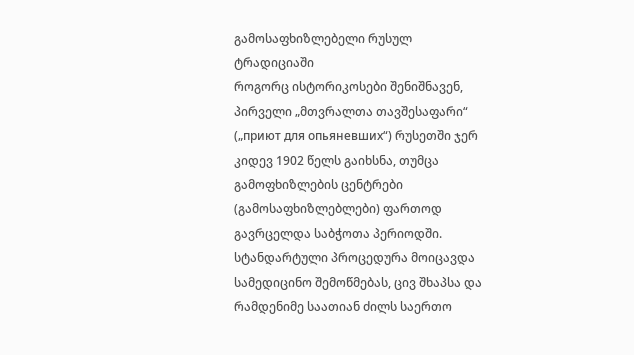გამოსაფხიზლებელი რუსულ ტრადიციაში
როგორც ისტორიკოსები შენიშნავენ, პირველი „მთვრალთა თავშესაფარი“ („приют для опьяневших“) რუსეთში ჯერ კიდევ 1902 წელს გაიხსნა, თუმცა გამოფხიზლების ცენტრები (გამოსაფხიზლებლები) ფართოდ გავრცელდა საბჭოთა პერიოდში. სტანდარტული პროცედურა მოიცავდა სამედიცინო შემოწმებას, ცივ შხაპსა და რამდენიმე საათიან ძილს საერთო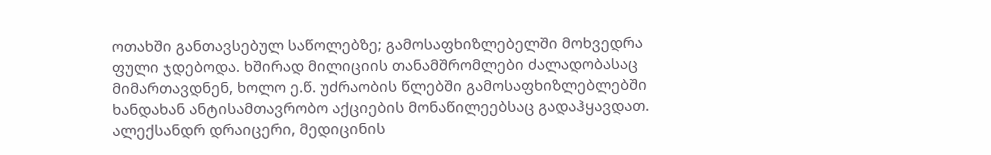ოთახში განთავსებულ საწოლებზე; გამოსაფხიზლებელში მოხვედრა ფული ჯდებოდა. ხშირად მილიციის თანამშრომლები ძალადობასაც მიმართავდნენ, ხოლო ე.წ. უძრაობის წლებში გამოსაფხიზლებლებში ხანდახან ანტისამთავრობო აქციების მონაწილეებსაც გადაჰყავდათ.
ალექსანდრ დრაიცერი, მედიცინის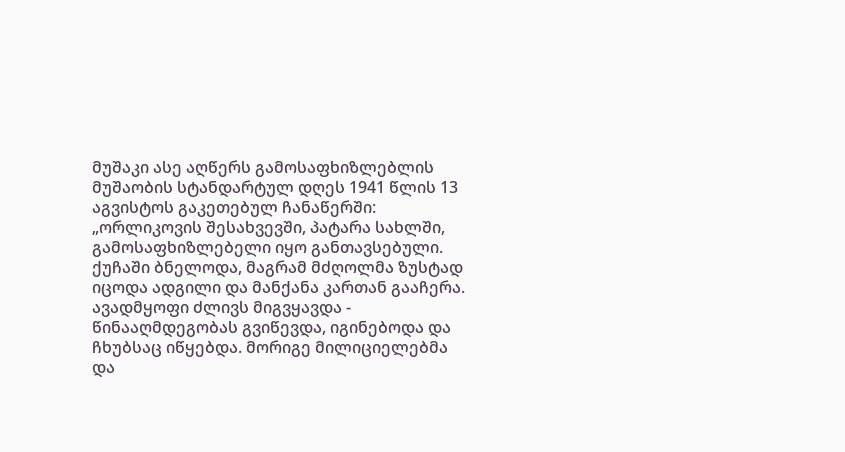მუშაკი ასე აღწერს გამოსაფხიზლებლის მუშაობის სტანდარტულ დღეს 1941 წლის 13 აგვისტოს გაკეთებულ ჩანაწერში:
„ორლიკოვის შესახვევში, პატარა სახლში, გამოსაფხიზლებელი იყო განთავსებული. ქუჩაში ბნელოდა, მაგრამ მძღოლმა ზუსტად იცოდა ადგილი და მანქანა კართან გააჩერა. ავადმყოფი ძლივს მიგვყავდა - წინააღმდეგობას გვიწევდა, იგინებოდა და ჩხუბსაც იწყებდა. მორიგე მილიციელებმა და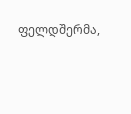ფელდშერმა,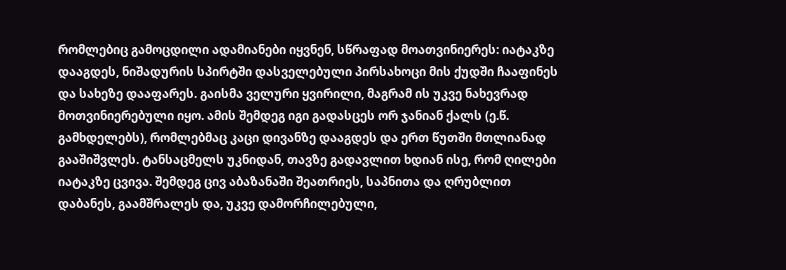რომლებიც გამოცდილი ადამიანები იყვნენ, სწრაფად მოათვინიერეს: იატაკზე დააგდეს, ნიშადურის სპირტში დასველებული პირსახოცი მის ქუდში ჩააფინეს და სახეზე დააფარეს. გაისმა ველური ყვირილი, მაგრამ ის უკვე ნახევრად მოთვინიერებული იყო. ამის შემდეგ იგი გადასცეს ორ ჯანიან ქალს (ე.წ. გამხდელებს), რომლებმაც კაცი დივანზე დააგდეს და ერთ წუთში მთლიანად გააშიშვლეს. ტანსაცმელს უკნიდან, თავზე გადავლით ხდიან ისე, რომ ღილები იატაკზე ცვივა. შემდეგ ცივ აბაზანაში შეათრიეს, საპნითა და ღრუბლით დაბანეს, გაამშრალეს და, უკვე დამორჩილებული,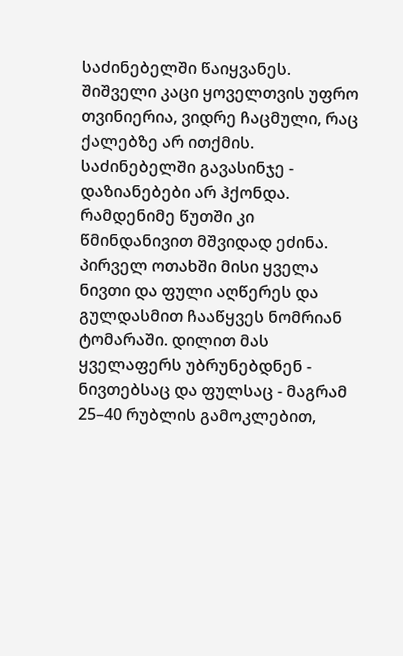საძინებელში წაიყვანეს. შიშველი კაცი ყოველთვის უფრო თვინიერია, ვიდრე ჩაცმული, რაც ქალებზე არ ითქმის. საძინებელში გავასინჯე - დაზიანებები არ ჰქონდა. რამდენიმე წუთში კი წმინდანივით მშვიდად ეძინა. პირველ ოთახში მისი ყველა ნივთი და ფული აღწერეს და გულდასმით ჩააწყვეს ნომრიან ტომარაში. დილით მას ყველაფერს უბრუნებდნენ - ნივთებსაც და ფულსაც - მაგრამ 25–40 რუბლის გამოკლებით,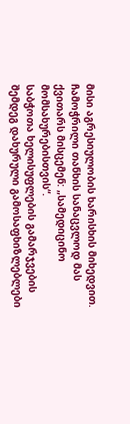მისი აგრესიულობის ხარისხის მიხედვით. ჩამოჭრილი თანხის სანაცვლოდ მას ქვითარს მისცემენ: „სამედიცინო მომსახურებისთვის“.
საბჭოთა ხელისუფლების გამარჯვების შემდეგ დახურული გამოსაფხიზლებლები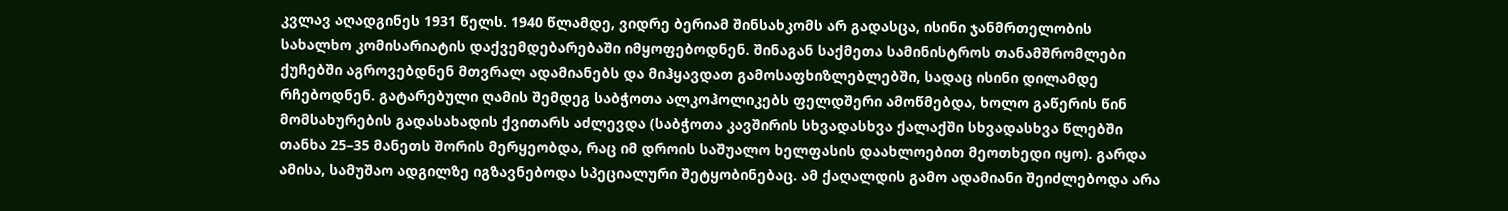კვლავ აღადგინეს 1931 წელს. 1940 წლამდე, ვიდრე ბერიამ შინსახკომს არ გადასცა, ისინი ჯანმრთელობის სახალხო კომისარიატის დაქვემდებარებაში იმყოფებოდნენ. შინაგან საქმეთა სამინისტროს თანამშრომლები ქუჩებში აგროვებდნენ მთვრალ ადამიანებს და მიჰყავდათ გამოსაფხიზლებლებში, სადაც ისინი დილამდე რჩებოდნენ. გატარებული ღამის შემდეგ საბჭოთა ალკოჰოლიკებს ფელდშერი ამოწმებდა, ხოლო გაწერის წინ მომსახურების გადასახადის ქვითარს აძლევდა (საბჭოთა კავშირის სხვადასხვა ქალაქში სხვადასხვა წლებში თანხა 25–35 მანეთს შორის მერყეობდა, რაც იმ დროის საშუალო ხელფასის დაახლოებით მეოთხედი იყო). გარდა ამისა, სამუშაო ადგილზე იგზავნებოდა სპეციალური შეტყობინებაც. ამ ქაღალდის გამო ადამიანი შეიძლებოდა არა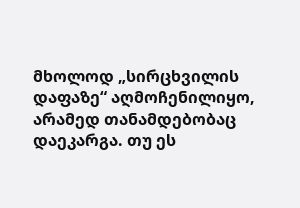მხოლოდ „სირცხვილის დაფაზე“ აღმოჩენილიყო, არამედ თანამდებობაც დაეკარგა. თუ ეს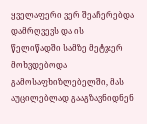ყველაფერი ვერ შეაჩერებდა დამრღვევს და ის წელიწადში სამზე მეტჯერ მოხვდებოდა გამოსაფხიზლებელში, მას აუცილებლად გააგზავნიდნენ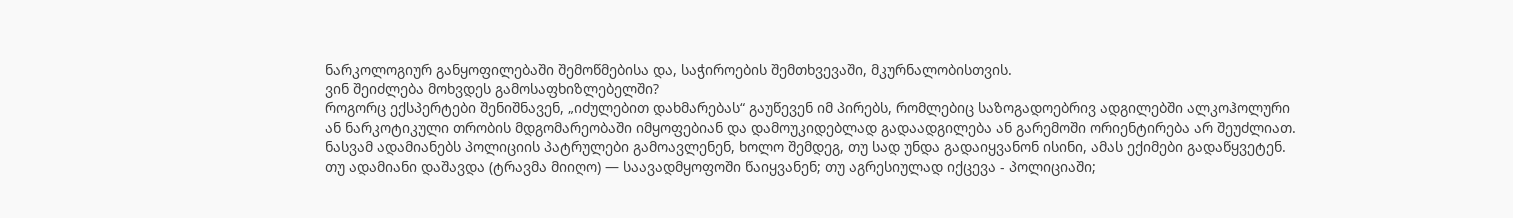ნარკოლოგიურ განყოფილებაში შემოწმებისა და, საჭიროების შემთხვევაში, მკურნალობისთვის.
ვინ შეიძლება მოხვდეს გამოსაფხიზლებელში?
როგორც ექსპერტები შენიშნავენ, „იძულებით დახმარებას“ გაუწევენ იმ პირებს, რომლებიც საზოგადოებრივ ადგილებში ალკოჰოლური ან ნარკოტიკული თრობის მდგომარეობაში იმყოფებიან და დამოუკიდებლად გადაადგილება ან გარემოში ორიენტირება არ შეუძლიათ. ნასვამ ადამიანებს პოლიციის პატრულები გამოავლენენ, ხოლო შემდეგ, თუ სად უნდა გადაიყვანონ ისინი, ამას ექიმები გადაწყვეტენ. თუ ადამიანი დაშავდა (ტრავმა მიიღო) — საავადმყოფოში წაიყვანენ; თუ აგრესიულად იქცევა - პოლიციაში;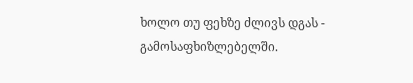ხოლო თუ ფეხზე ძლივს დგას - გამოსაფხიზლებელში.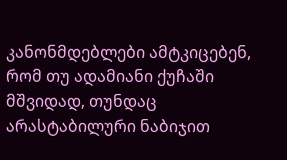კანონმდებლები ამტკიცებენ, რომ თუ ადამიანი ქუჩაში მშვიდად, თუნდაც არასტაბილური ნაბიჯით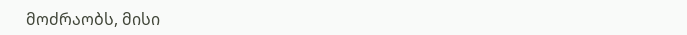მოძრაობს, მისი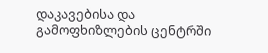დაკავებისა და გამოფხიზლების ცენტრში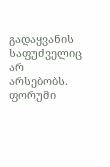გადაყვანის საფუძველიც არ არსებობს.
ფორუმი